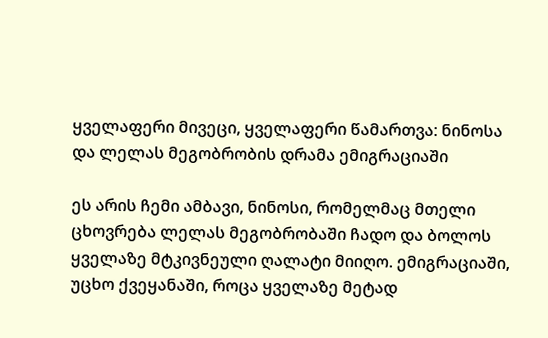ყველაფერი მივეცი, ყველაფერი წამართვა: ნინოსა და ლელას მეგობრობის დრამა ემიგრაციაში

ეს არის ჩემი ამბავი, ნინოსი, რომელმაც მთელი ცხოვრება ლელას მეგობრობაში ჩადო და ბოლოს ყველაზე მტკივნეული ღალატი მიიღო. ემიგრაციაში, უცხო ქვეყანაში, როცა ყველაზე მეტად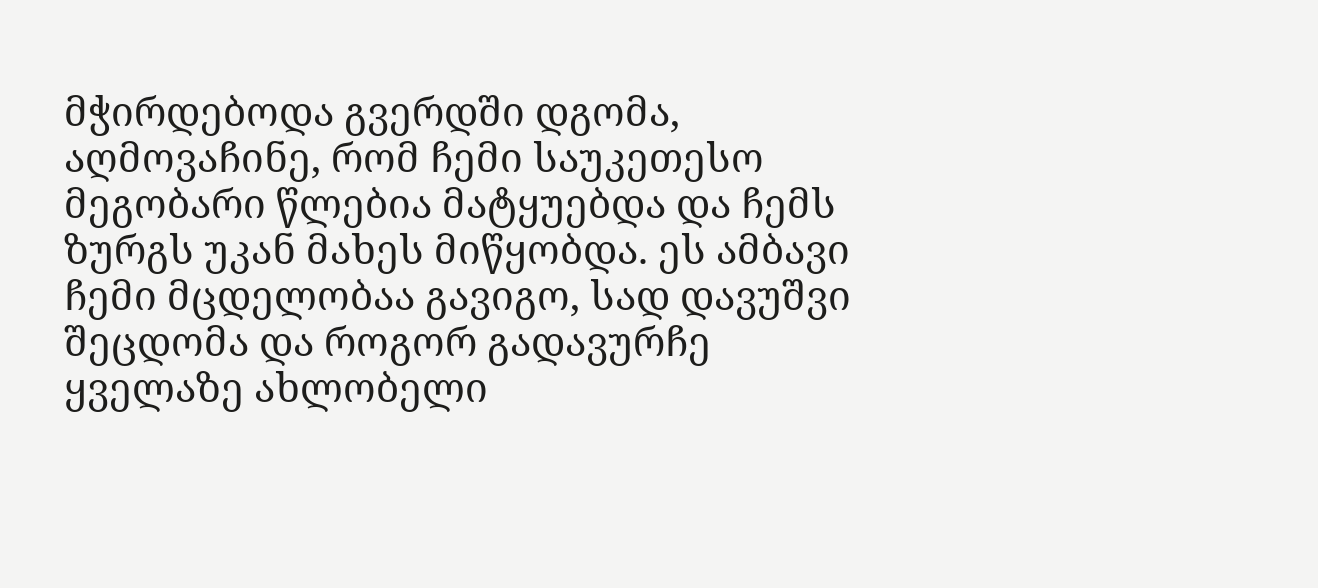მჭირდებოდა გვერდში დგომა, აღმოვაჩინე, რომ ჩემი საუკეთესო მეგობარი წლებია მატყუებდა და ჩემს ზურგს უკან მახეს მიწყობდა. ეს ამბავი ჩემი მცდელობაა გავიგო, სად დავუშვი შეცდომა და როგორ გადავურჩე ყველაზე ახლობელი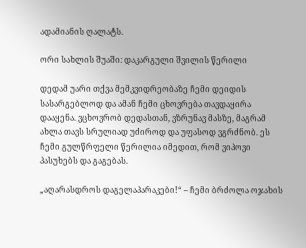ადამიანის ღალატს.

ორი სახლის შუაში: დაკარგული შვილის წერილი

დედამ უარი თქვა მემკვიდრეობაზე ჩემი დეიდის სასარგებლოდ და ამან ჩემი ცხოვრება თავდაყირა დააყენა. ვცხოვრობ დედასთან, ვზრუნავ მასზე, მაგრამ ახლა თავს სრულიად უძიროდ და უფასოდ ვგრძნობ. ეს ჩემი გულწრფელი წერილია იმედით, რომ ვიპოვი პასუხებს და გაგებას.

„აღარასდროს დაგელაპარაკები!“ – ჩემი ბრძოლა ოჯახის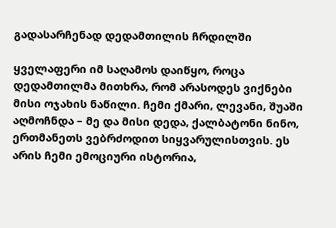გადასარჩენად დედამთილის ჩრდილში

ყველაფერი იმ საღამოს დაიწყო, როცა დედამთილმა მითხრა, რომ არასოდეს ვიქნები მისი ოჯახის ნაწილი. ჩემი ქმარი, ლევანი, შუაში აღმოჩნდა – მე და მისი დედა, ქალბატონი ნინო, ერთმანეთს ვებრძოდით სიყვარულისთვის. ეს არის ჩემი ემოციური ისტორია,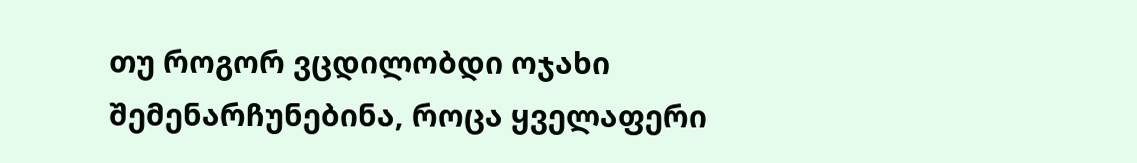თუ როგორ ვცდილობდი ოჯახი შემენარჩუნებინა, როცა ყველაფერი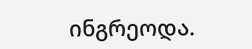ინგრეოდა.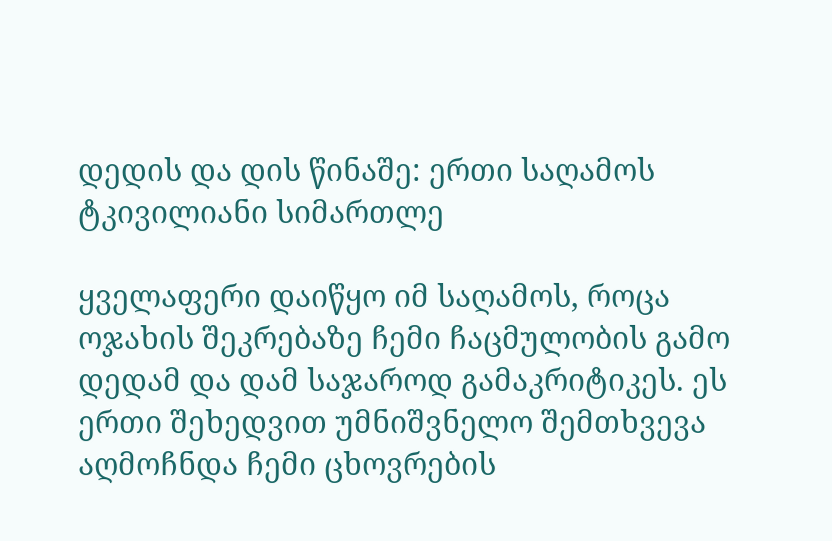დედის და დის წინაშე: ერთი საღამოს ტკივილიანი სიმართლე

ყველაფერი დაიწყო იმ საღამოს, როცა ოჯახის შეკრებაზე ჩემი ჩაცმულობის გამო დედამ და დამ საჯაროდ გამაკრიტიკეს. ეს ერთი შეხედვით უმნიშვნელო შემთხვევა აღმოჩნდა ჩემი ცხოვრების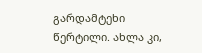გარდამტეხი წერტილი. ახლა კი,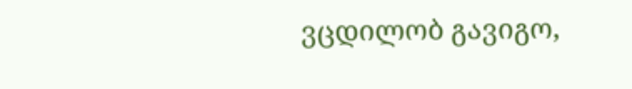ვცდილობ გავიგო,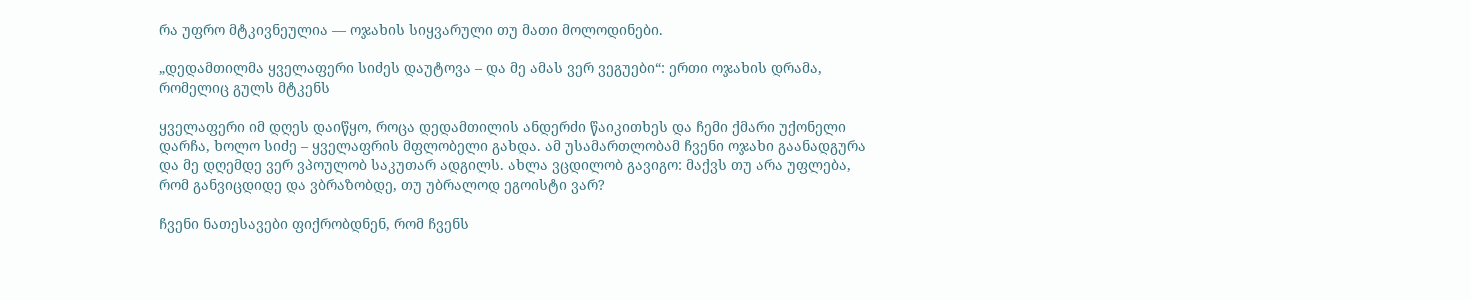რა უფრო მტკივნეულია — ოჯახის სიყვარული თუ მათი მოლოდინები.

„დედამთილმა ყველაფერი სიძეს დაუტოვა – და მე ამას ვერ ვეგუები“: ერთი ოჯახის დრამა, რომელიც გულს მტკენს

ყველაფერი იმ დღეს დაიწყო, როცა დედამთილის ანდერძი წაიკითხეს და ჩემი ქმარი უქონელი დარჩა, ხოლო სიძე – ყველაფრის მფლობელი გახდა. ამ უსამართლობამ ჩვენი ოჯახი გაანადგურა და მე დღემდე ვერ ვპოულობ საკუთარ ადგილს. ახლა ვცდილობ გავიგო: მაქვს თუ არა უფლება, რომ განვიცდიდე და ვბრაზობდე, თუ უბრალოდ ეგოისტი ვარ?

ჩვენი ნათესავები ფიქრობდნენ, რომ ჩვენს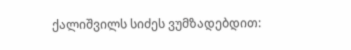ქალიშვილს სიძეს ვუმზადებდით: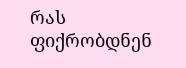რას ფიქრობდნენ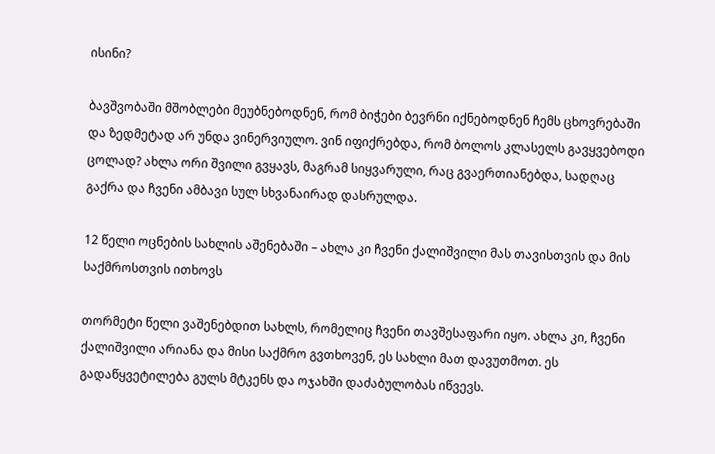ისინი?

ბავშვობაში მშობლები მეუბნებოდნენ, რომ ბიჭები ბევრნი იქნებოდნენ ჩემს ცხოვრებაში და ზედმეტად არ უნდა ვინერვიულო. ვინ იფიქრებდა, რომ ბოლოს კლასელს გავყვებოდი ცოლად? ახლა ორი შვილი გვყავს, მაგრამ სიყვარული, რაც გვაერთიანებდა, სადღაც გაქრა და ჩვენი ამბავი სულ სხვანაირად დასრულდა.

12 წელი ოცნების სახლის აშენებაში – ახლა კი ჩვენი ქალიშვილი მას თავისთვის და მის საქმროსთვის ითხოვს

თორმეტი წელი ვაშენებდით სახლს, რომელიც ჩვენი თავშესაფარი იყო. ახლა კი, ჩვენი ქალიშვილი არიანა და მისი საქმრო გვთხოვენ, ეს სახლი მათ დავუთმოთ. ეს გადაწყვეტილება გულს მტკენს და ოჯახში დაძაბულობას იწვევს.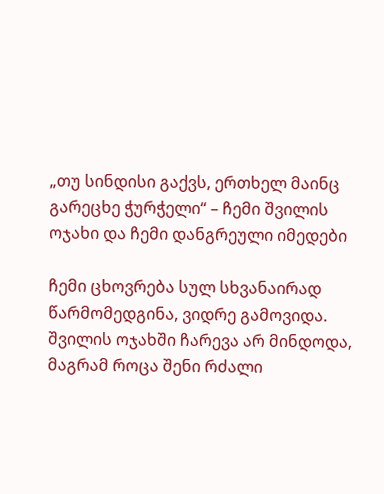„თუ სინდისი გაქვს, ერთხელ მაინც გარეცხე ჭურჭელი“ – ჩემი შვილის ოჯახი და ჩემი დანგრეული იმედები

ჩემი ცხოვრება სულ სხვანაირად წარმომედგინა, ვიდრე გამოვიდა. შვილის ოჯახში ჩარევა არ მინდოდა, მაგრამ როცა შენი რძალი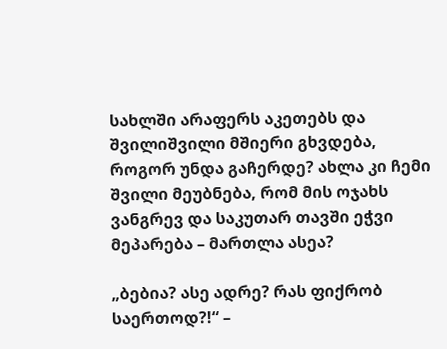სახლში არაფერს აკეთებს და შვილიშვილი მშიერი გხვდება, როგორ უნდა გაჩერდე? ახლა კი ჩემი შვილი მეუბნება, რომ მის ოჯახს ვანგრევ და საკუთარ თავში ეჭვი მეპარება – მართლა ასეა?

„ბებია? ასე ადრე? რას ფიქრობ საერთოდ?!“ –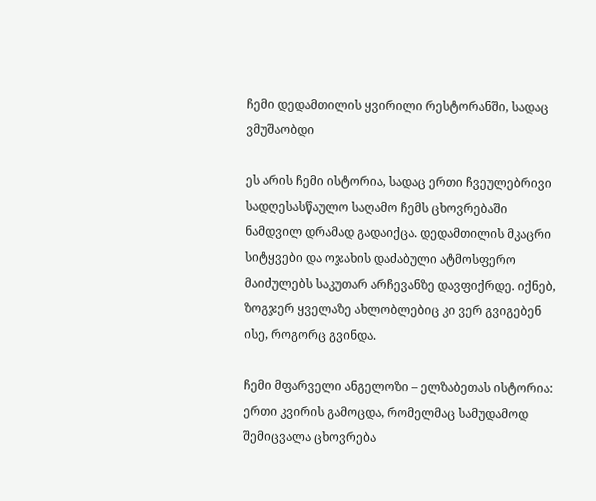ჩემი დედამთილის ყვირილი რესტორანში, სადაც ვმუშაობდი

ეს არის ჩემი ისტორია, სადაც ერთი ჩვეულებრივი სადღესასწაულო საღამო ჩემს ცხოვრებაში ნამდვილ დრამად გადაიქცა. დედამთილის მკაცრი სიტყვები და ოჯახის დაძაბული ატმოსფერო მაიძულებს საკუთარ არჩევანზე დავფიქრდე. იქნებ, ზოგჯერ ყველაზე ახლობლებიც კი ვერ გვიგებენ ისე, როგორც გვინდა.

ჩემი მფარველი ანგელოზი – ელზაბეთას ისტორია: ერთი კვირის გამოცდა, რომელმაც სამუდამოდ შემიცვალა ცხოვრება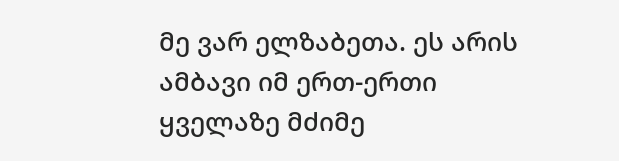მე ვარ ელზაბეთა. ეს არის ამბავი იმ ერთ-ერთი ყველაზე მძიმე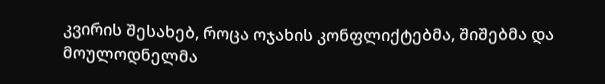კვირის შესახებ, როცა ოჯახის კონფლიქტებმა, შიშებმა და მოულოდნელმა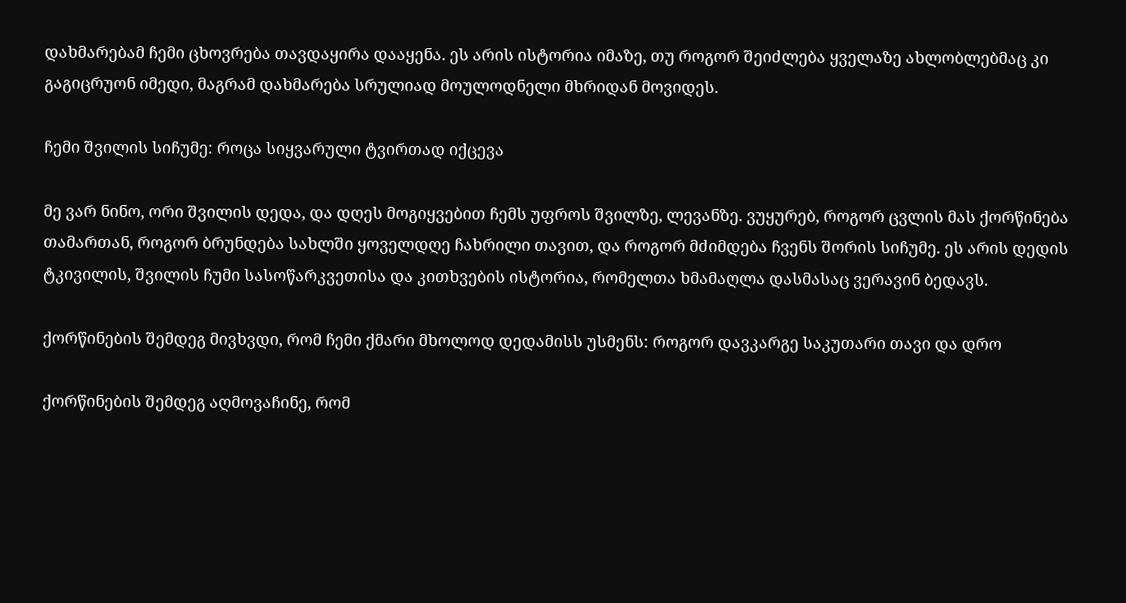დახმარებამ ჩემი ცხოვრება თავდაყირა დააყენა. ეს არის ისტორია იმაზე, თუ როგორ შეიძლება ყველაზე ახლობლებმაც კი გაგიცრუონ იმედი, მაგრამ დახმარება სრულიად მოულოდნელი მხრიდან მოვიდეს.

ჩემი შვილის სიჩუმე: როცა სიყვარული ტვირთად იქცევა

მე ვარ ნინო, ორი შვილის დედა, და დღეს მოგიყვებით ჩემს უფროს შვილზე, ლევანზე. ვუყურებ, როგორ ცვლის მას ქორწინება თამართან, როგორ ბრუნდება სახლში ყოველდღე ჩახრილი თავით, და როგორ მძიმდება ჩვენს შორის სიჩუმე. ეს არის დედის ტკივილის, შვილის ჩუმი სასოწარკვეთისა და კითხვების ისტორია, რომელთა ხმამაღლა დასმასაც ვერავინ ბედავს.

ქორწინების შემდეგ მივხვდი, რომ ჩემი ქმარი მხოლოდ დედამისს უსმენს: როგორ დავკარგე საკუთარი თავი და დრო

ქორწინების შემდეგ აღმოვაჩინე, რომ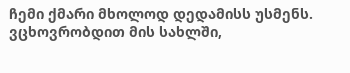ჩემი ქმარი მხოლოდ დედამისს უსმენს. ვცხოვრობდით მის სახლში,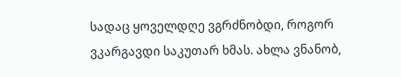სადაც ყოველდღე ვგრძნობდი, როგორ ვკარგავდი საკუთარ ხმას. ახლა ვნანობ,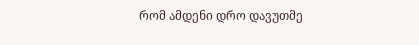რომ ამდენი დრო დავუთმე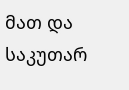მათ და საკუთარ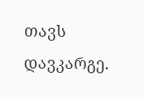თავს დავკარგე.